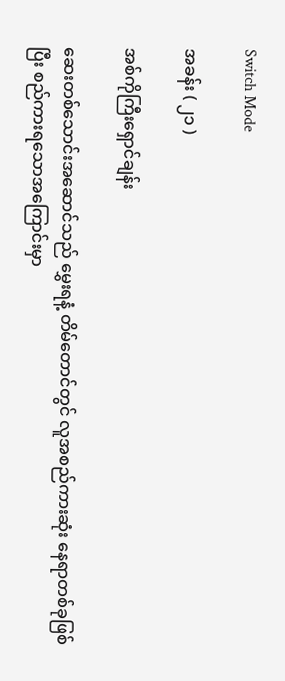Switch Mode

အခန်း ( ၂၁ )

အစ်ကိုကြီးရှောင်ချန်း

ဆေးတစ်သောင်းအဆောင်သည် မွှေးရနံ့ တိမ်တောင်တွင် လူအစည်ကားဆုံး နေရာတစ်ခုဖြစ်ပြီး စည်ကားရသောအကြောင်းမှာ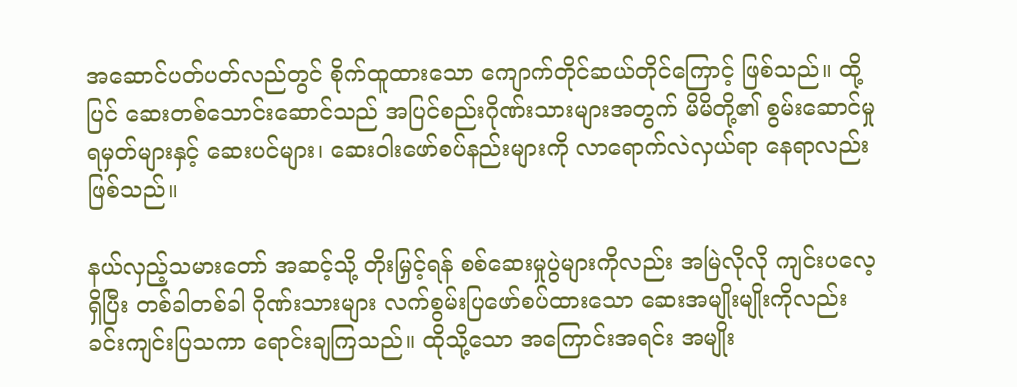အဆောင်ပတ်ပတ်လည်တွင် စိုက်ထူထားသော ကျောက်တိုင်ဆယ်တိုင်ကြောင့် ဖြစ်သည်။ ထို့ပြင် ဆေးတစ်သောင်းဆောင်သည် အပြင်စည်းဂိုဏ်းသားများအတွက် မိမိတို့၏ စွမ်းဆောင်မှု ရမှတ်များနှင့် ဆေးပင်များ၊ ဆေးဝါးဖော်စပ်နည်းများကို လာရောက်လဲလှယ်ရာ နေရာလည်းဖြစ်သည်။

နယ်လှည့်သမားတော် အဆင့်သို့ တိုးမြှင့်ရန် စစ်ဆေးမှုပွဲများကိုလည်း အမြဲလိုလို ကျင်းပလေ့ရှိပြီး တစ်ခါတစ်ခါ ဂိုဏ်းသားများ လက်စွမ်းပြဖော်စပ်ထားသော ဆေးအမျိုးမျိုးကိုလည်း ခင်းကျင်းပြသကာ ရောင်းချကြသည်။ ထိုသို့သော အကြောင်းအရင်း အမျိုး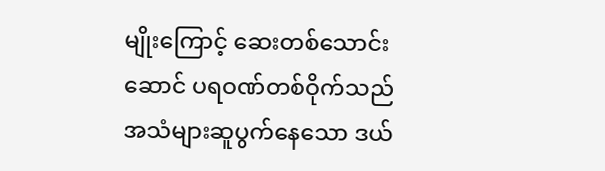မျိုးကြောင့် ဆေးတစ်သောင်းဆောင် ပရဝဏ်တစ်ဝိုက်သည် အသံများဆူပွက်နေသော ဒယ်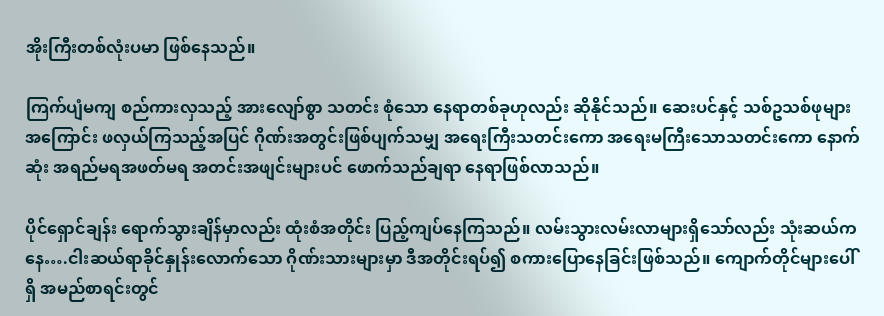အိုးကြီးတစ်လုံးပမာ ဖြစ်နေသည်။

ကြက်ပျံမကျ စည်ကားလှသည့် အားလျော်စွာ သတင်း စုံသော နေရာတစ်ခုဟုလည်း ဆိုနိုင်သည်။ ဆေးပင်နှင့် သစ်ဥသစ်ဖုများအကြောင်း ဖလှယ်ကြသည့်အပြင် ဂိုဏ်းအတွင်းဖြစ်ပျက်သမျှ အရေးကြီးသတင်းကော အရေးမကြီးသောသတင်းကော နောက်ဆုံး အရည်မရအဖတ်မရ အတင်းအဖျင်းများပင် ဖောက်သည်ချရာ နေရာဖြစ်လာသည်။

ပိုင်ရှောင်ချန်း ရောက်သွားချိန်မှာလည်း ထုံးစံအတိုင်း ပြည့်ကျပ်နေကြသည်။ လမ်းသွားလမ်းလာများရှိသော်လည်း သုံးဆယ်ကနေ….ငါးဆယ်ရာခိုင်နှုန်းလောက်သော ဂိုဏ်းသားများမှာ ဒီအတိုင်းရပ်၍ စကားပြောနေခြင်းဖြစ်သည်။ ကျောက်တိုင်များပေါ်ရှိ အမည်စာရင်းတွင်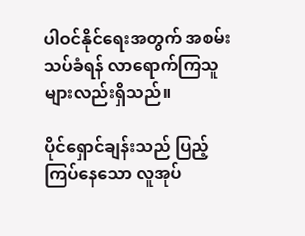ပါဝင်နိုင်ရေးအတွက် အစမ်းသပ်ခံရန် လာရောက်ကြသူများလည်းရှိသည်။

ပိုင်ရှောင်ချန်းသည် ပြည့်ကြပ်နေသော လူအုပ်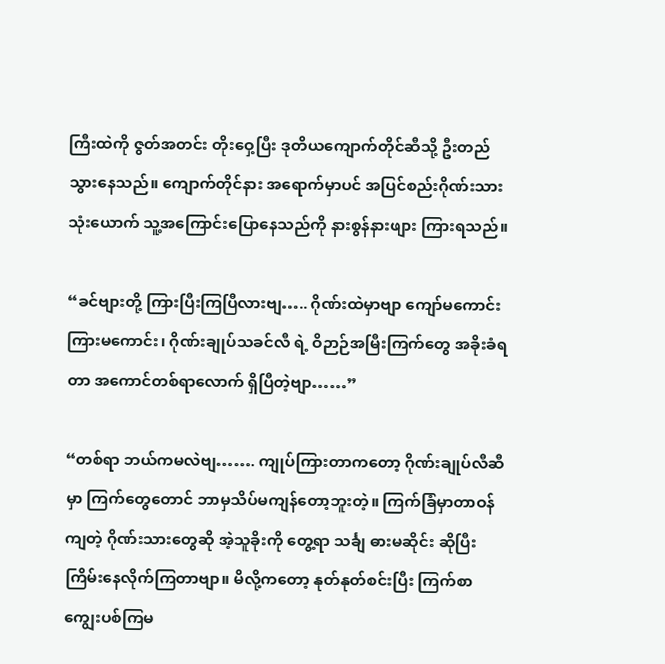ကြီးထဲကို ဇွတ်အတင်း တိုးဝှေ့ပြီး ဒုတိယကျောက်တိုင်ဆီသို့ ဦးတည်သွားနေသည်။ ကျောက်တိုင်နား အရောက်မှာပင် အပြင်စည်းဂိုဏ်းသား သုံးယောက် သူ့အကြောင်းပြောနေသည်ကို နားစွန်နားဖျား ကြားရသည်။

“ခင်ဗျားတို့ ကြားပြီးကြပြီလားဗျ….. ဂိုဏ်းထဲမှာဗျာ ကျော်မကောင်း ကြားမကောင်း၊ ဂိုဏ်းချုပ်သခင်လီ ရဲ့ ဝိဉာဉ်အမြီးကြက်တွေ အခိုးခံရတာ အကောင်တစ်ရာလောက် ရှိပြီတဲ့ဗျာ……”

“တစ်ရာ ဘယ်ကမလဲဗျ……. ကျုပ်ကြားတာကတော့ ဂိုဏ်းချုပ်လီဆီမှာ ကြက်တွေတောင် ဘာမှသိပ်မကျန်တော့ဘူးတဲ့။ ကြက်ခြံမှာတာဝန်ကျတဲ့ ဂိုဏ်းသားတွေဆို အဲ့သူခိုးကို တွေ့ရာ သင်္ချ ဓားမဆိုင်း ဆိုပြီး ကြိမ်းနေလိုက်ကြတာဗျာ။ မိလို့ကတော့ နုတ်နုတ်စင်းပြီး ကြက်စာကျွေးပစ်ကြမ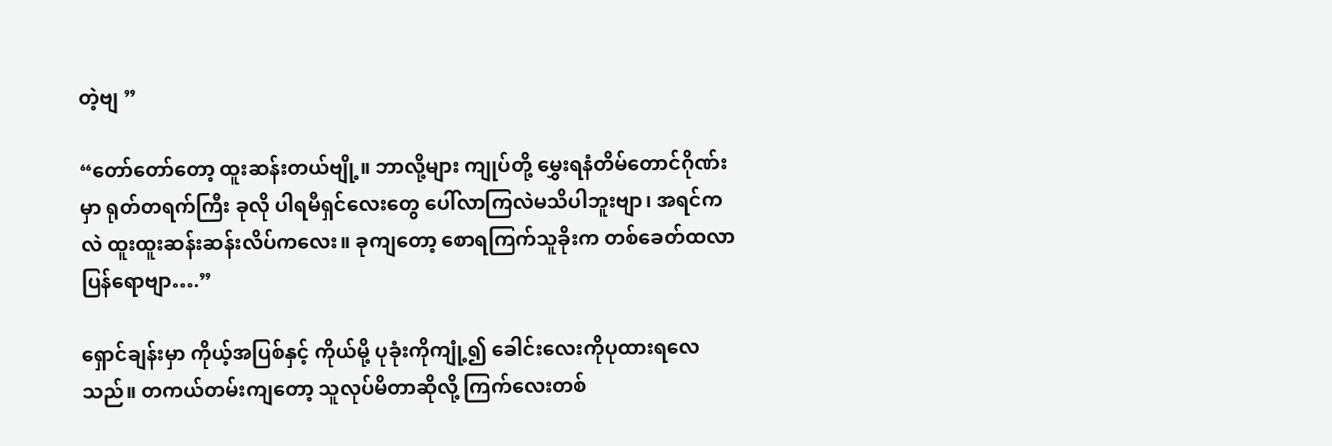တဲ့ဗျ ”

“တော်တော်တော့ ထူးဆန်းတယ်ဗျို့။ ဘာလို့များ ကျုပ်တို့ မွှေးရနံတိမ်တောင်ဂိုဏ်းမှာ ရုတ်တရက်ကြီး ခုလို ပါရမီရှင်လေးတွေ ပေါ်လာကြလဲမသိပါဘူးဗျာ၊ အရင်ကလဲ ထူးထူးဆန်းဆန်းလိပ်ကလေး။ ခုကျတော့ စောရကြက်သူခိုးက တစ်ခေတ်ထလာပြန်ရောဗျာ….”

ရှောင်ချန်းမှာ ကိုယ့်အပြစ်နှင့် ကိုယ်မို့ ပုခုံးကိုကျုံ့၍ ခေါင်းလေးကိုပုထားရလေသည်။ တကယ်တမ်းကျတော့ သူလုပ်မိတာဆိုလို့ ကြက်လေးတစ်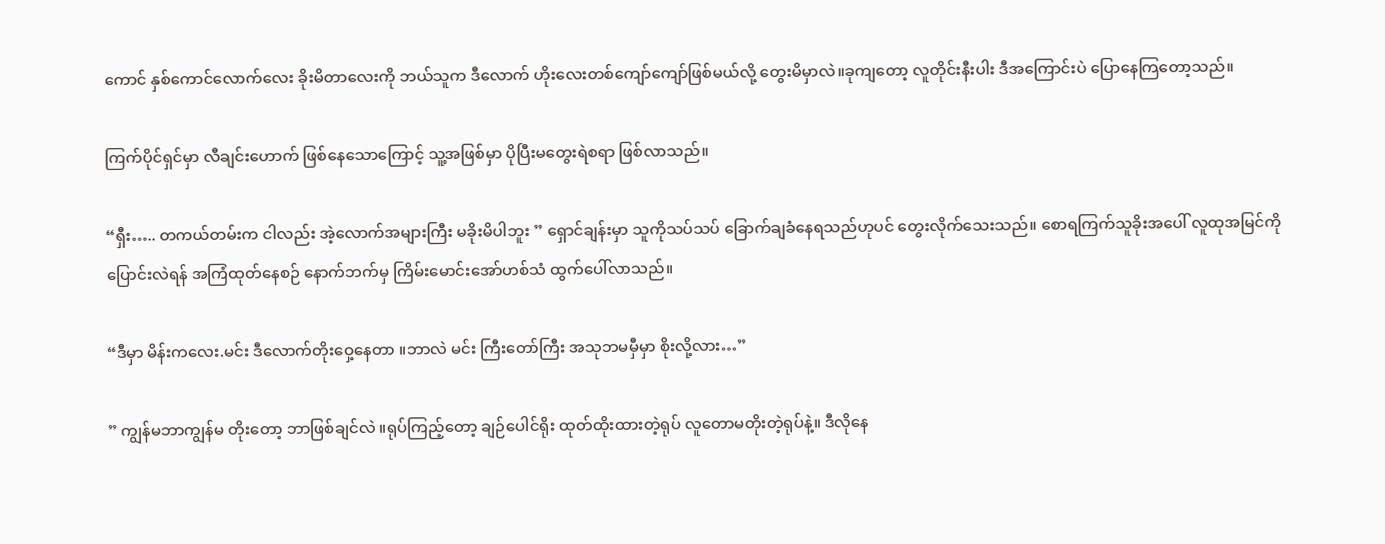ကောင် နှစ်ကောင်လောက်လေး ခိုးမိတာလေးကို ဘယ်သူက ဒီလောက် ဟိုးလေးတစ်ကျော်ကျော်ဖြစ်မယ်လို့ တွေးမိမှာလဲ။ခုကျတော့ လူတိုင်းနီးပါး ဒီအကြောင်းပဲ ပြောနေကြတော့သည်။

ကြက်ပိုင်ရှင်မှာ လီချင်းဟောက် ဖြစ်နေသောကြောင့် သူ့အဖြစ်မှာ ပိုပြီးမတွေးရဲစရာ ဖြစ်လာသည်။

“ရှီး….. တကယ်တမ်းက ငါလည်း အဲ့လောက်အများကြီး မခိုးမိပါဘူး ” ရှောင်ချန်းမှာ သူကိုသပ်သပ် ခြောက်ချခံနေရသည်ဟုပင် တွေးလိုက်သေးသည်။ စောရကြက်သူခိုးအပေါ် လူထုအမြင်ကို ပြောင်းလဲရန် အကြံထုတ်နေစဉ် နောက်ဘက်မှ ကြိမ်းမောင်းအော်ဟစ်သံ ထွက်ပေါ်လာသည်။

“ဒီမှာ မိန်းကလေး.မင်း ဒီလောက်တိုးဝှေ့နေတာ ။ဘာလဲ မင်း ကြီးတော်ကြီး အသုဘမမှီမှာ စိုးလို့လား…”

” ကျွန်မဘာကျွန်မ တိုးတော့ ဘာဖြစ်ချင်လဲ ။ရုပ်ကြည့်တော့ ချဉ်ပေါင်ရိုး ထုတ်ထိုးထားတဲ့ရုပ် လူတောမတိုးတဲ့ရုပ်နဲ့။ ဒီလိုနေ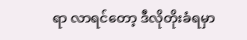ရာ လာရင်တော့ ဒီလိုတိုးခံရမှာ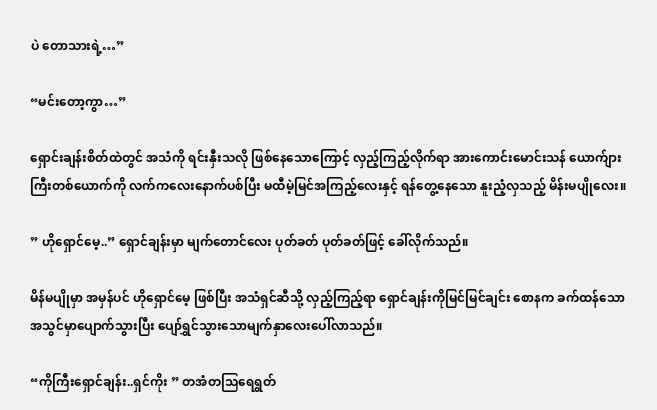ပဲ တောသားရဲ့…”

“မင်းတော့ကွာ…”

ရှောင်းချန်းစိတ်ထဲတွင် အသံကို ရင်းနှီးသလို ဖြစ်နေသောကြောင့် လှည့်ကြည့်လိုက်ရာ အားကောင်းမောင်းသန် ယောက်ျားကြီးတစ်ယောက်ကို လက်ကလေးနောက်ပစ်ပြီး မထီမဲ့မြင်အကြည့်လေးနှင့် ရန်တွေ့နေသော နူးညံ့လှသည့် မိန်းမပျိုလေး။

” ဟိုရှောင်မေ့..” ရှောင်ချန်းမှာ မျက်တောင်လေး ပုတ်ခတ် ပုတ်ခတ်ဖြင့် ခေါ်လိုက်သည်။

မိန်မပျိုမှာ အမှန်ပင် ဟိုရှောင်မေ့ ဖြစ်ပြီး အသံရှင်ဆီသို့ လှည့်ကြည့်ရာ ရှောင်ချန်းကိုမြင်မြင်ချင်း စောနက ခက်ထန်သော အသွင်မှာပျောက်သွားပြီး ပျော်ရွှင်သွားသောမျက်နှာလေးပေါ်လာသည်။

“ကိုကြီးရှောင်ချန်း..ရှင်ကိုး ” တအံတသြရေရွတ်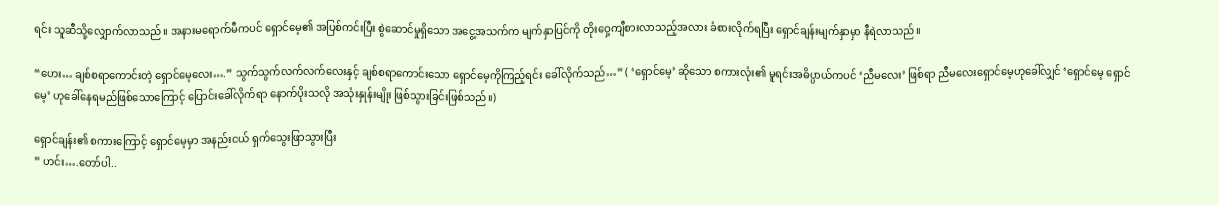ရင်း သူဆီသို့လျှောက်လာသည်။ အနားမရောက်မီကပင် ရှောင်မေ့၏ အပြစ်ကင်းပြီး စွဲဆောင်မှုရှိသော အငွေ့အသက်က မျက်နှာပြင်ကို တိုးဝှေ့ကျီစားလာသည့်အလား ခံစားလိုက်ရပြီး ရှောင်ချန်းမျက်နှာမှာ နီရဲလာသည်။

“ဟေး… ချစ်စရာကောင်းတဲ့ ရှောင်မေ့လေး….” သွက်သွက်လက်လက်လေးနှင့် ချစ်စရာကောင်းသော ရှောင်မေ့ကိုကြည့်ရင်း ခေါ်လိုက်သည်…” ( ‘ရှောင်မေ့’ ဆိုသော စကားလုံး၏ မူရင်းအဓိပ္ပာယ်ကပင် ‘ညီမလေး’ ဖြစ်ရာ ညီမလေးရှောင်မေ့ဟုခေါ်လျှင် ‘ရှောင်မေ့ ရှောင်မေ့’ ဟုခေါ်နေရမည်ဖြစ်သောကြောင့် ပြောင်းခေါ်လိုက်ရာ နောက်ပိုးသလို အသုံးနှုန်းမျိုး ဖြစ်သွားခြင်းဖြစ်သည်။)

ရှောင်ချန်း၏ စကားကြောင့် ရှောင်မေ့မှာ အနည်းငယ် ရှက်သွေးဖြာသွားပြီး
” ဟင်း….တော်ပါ..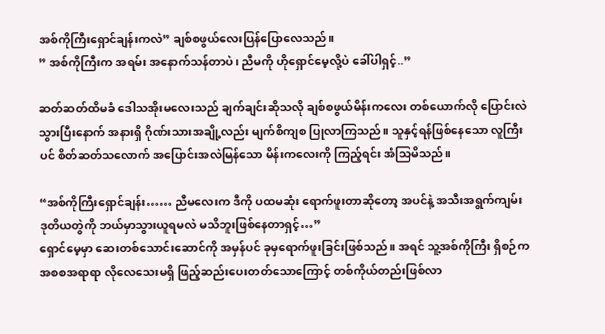အစ်ကိုကြီးရှောင်ချန်းကလဲ” ချစ်စဖွယ်လေးပြန်ပြောလေသည်။
” အစ်ကိုကြီးက အရမ်း အနောက်သန်တာပဲ၊ ညီမကို ဟိုရှောင်မေ့လို့ပဲ ခေါ်ပါရှင့်..”

ဆတ်ဆတ်ထိမခံ ဒေါသအိုးမလေးသည် ချက်ချင်းဆိုသလို ချစ်စဖွယ်မိန်းကလေး တစ်ယောက်လို ပြောင်းလဲသွားပြီးနောက် အနားရှိ ဂိုဏ်းသားအချို့လည်း မျက်စိကျစ ပြုလာကြသည်။ သူနှင့်ရန်ဖြစ်နေသော လူကြီးပင် စိတ်ဆတ်သလောက် အပြောင်းအလဲမြန်သော မိန်းကလေးကို ကြည့်ရင်း အံသြမိသည်။

“အစ်ကိုကြီးရှောင်ချန်း…… ညီမလေးက ဒီကို ပထမဆုံး ရောက်ဖူးတာဆိုတော့ အပင်နဲ့ အသီးအရွက်ကျမ်း ဒုတိယတွဲကို ဘယ်မှာသွားယူရမလဲ မသိဘူးဖြစ်နေတာရှင့်…”
ရှောင်မေ့မှာ ဆေးတစ်သောင်းဆောင်ကို အမှန်ပင် ခုမှရောက်ဖူးခြင်းဖြစ်သည်။ အရင် သူ့အစ်ကိုကြီး ရှိစဉ်က အစစအရာရာ လိုလေသေးမရှိ ဖြည့်ဆည်းပေးတတ်သောကြောင့် တစ်ကိုယ်တည်းဖြစ်လာ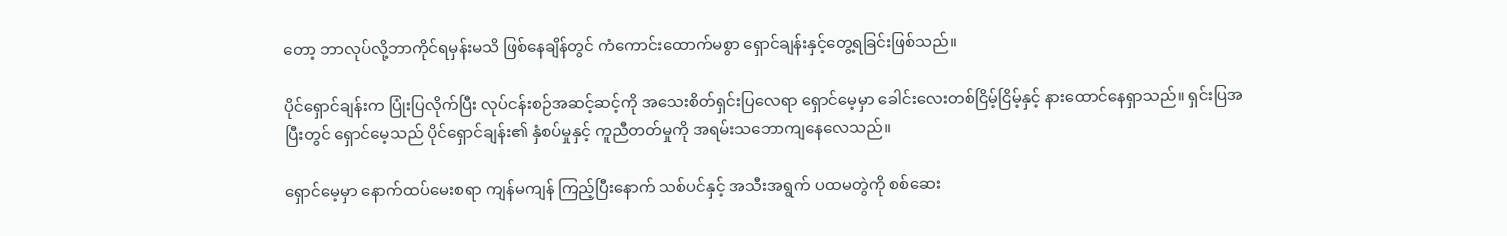တော့ ဘာလုပ်လို့ဘာကိုင်ရမှန်းမသိ ဖြစ်နေချိန်တွင် ကံကောင်းထောက်မစွာ ရှောင်ချန်းနှင့်တွေ့ရခြင်းဖြစ်သည်။

ပိုင်ရှောင်ချန်းက ပြုံးပြလိုက်ပြီး လုပ်ငန်းစဉ်အဆင့်ဆင့်ကို အသေးစိတ်ရှင်းပြလေရာ ရှောင်မေ့မှာ ခေါင်းလေးတစ်ငြိမ့်ငြိမ့်နှင့် နားထောင်နေရှာသည်။ ရှင်းပြအပြီးတွင် ရှောင်မေ့သည် ပိုင်ရှောင်ချန်း၏ နှံစပ်မှုနှင့် ကူညီတတ်မှုကို အရမ်းသဘောကျနေလေသည်။

ရှောင်မေ့မှာ နောက်ထပ်မေးစရာ ကျန်မကျန် ကြည့်ပြီးနောက် သစ်ပင်နှင့် အသီးအရွက် ပထမတွဲကို စစ်ဆေး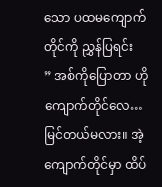သော ပထမကျောက်တိုင်ကို ညွှန်ပြရင်း
” အစ်ကိုပြောတာ ဟိုကျောက်တိုင်လေ…မြင်တယ်မလား။ အဲ့ကျောက်တိုင်မှာ ထိပ်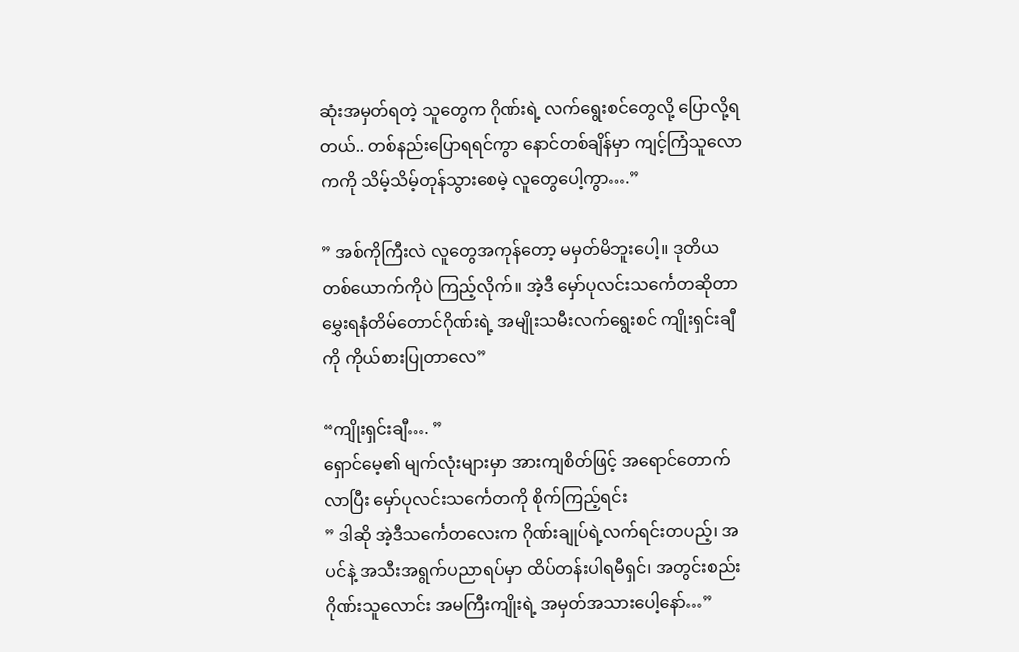ဆုံးအမှတ်ရတဲ့ သူတွေက ဂိုဏ်းရဲ့ လက်ရွေးစင်တွေလို့ ပြောလို့ရတယ်.. တစ်နည်းပြောရရင်ကွာ နောင်တစ်ချိန်မှာ ကျင့်ကြံသူလောကကို သိမ့်သိမ့်တုန်သွားစေမဲ့ လူတွေပေါ့ကွာ….”

” အစ်ကိုကြီးလဲ လူတွေအကုန်တော့ မမှတ်မိဘူးပေါ့။ ဒုတိယတစ်ယောက်ကိုပဲ ကြည့်လိုက်။ အဲ့ဒီ မှော်ပုလင်းသင်္ကေတဆိုတာ မွှေးရနံတိမ်တောင်ဂိုဏ်းရဲ့ အမျိုးသမီးလက်ရွေးစင် ကျိုးရှင်းချီကို ကိုယ်စားပြုတာလေ”

“ကျိုးရှင်းချီ…. ”
ရှောင်မေ့၏ မျက်လုံးများမှာ အားကျစိတ်ဖြင့် အရောင်တောက်လာပြီး မှော်ပုလင်းသင်္ကေတကို စိုက်ကြည့်ရင်း
” ဒါဆို အဲ့ဒီသင်္ကေတလေးက ဂိုဏ်းချုပ်ရဲ့လက်ရင်းတပည့်၊ အပင်နဲ့ အသီးအရွက်ပညာရပ်မှာ ထိပ်တန်းပါရမီရှင်၊ အတွင်းစည်းဂိုဏ်းသူလောင်း အမကြီးကျိုးရဲ့ အမှတ်အသားပေါ့နော်…”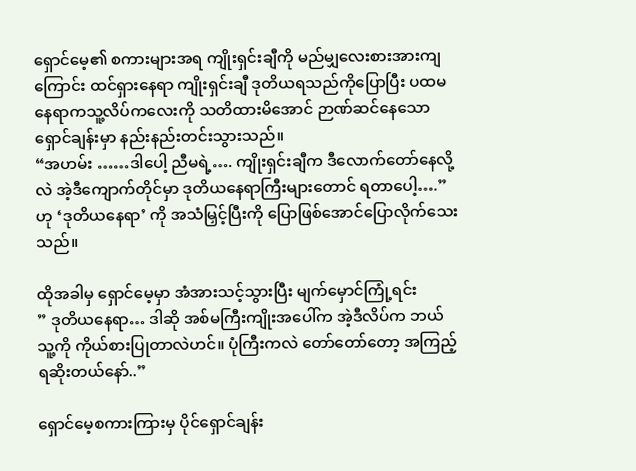ရှောင်မေ့၏ စကားများအရ ကျိုးရှင်းချီကို မည်မျှလေးစားအားကျကြောင်း ထင်ရှားနေရာ ကျိုးရှင်းချီ ဒုတိယရသည်ကိုပြောပြီး ပထမနေရာကသူ့လိပ်ကလေးကို သတိထားမိအောင် ဉာဏ်ဆင်နေသော ရှောင်ချန်းမှာ နည်းနည်းတင်းသွားသည်။
“အဟမ်း ……ဒါပေါ့ ညီမရဲ့…. ကျိုးရှင်းချီက ဒီလောက်တော်နေလို့လဲ အဲ့ဒီကျောက်တိုင်မှာ ဒုတိယနေရာကြီးများတောင် ရတာပေါ့….” ဟု ‘ဒုတိယနေရာ’ ကို အသံမြှင့်ပြီးကို ပြောဖြစ်အောင်ပြောလိုက်သေးသည်။

ထိုအခါမှ ရှောင်မေ့မှာ အံအားသင့်သွားပြီး မျက်မှောင်ကြုံ့ရင်း
” ဒုတိယနေရာ… ဒါဆို အစ်မကြီးကျိုးအပေါ်က အဲ့ဒီလိပ်က ဘယ်သူ့ကို ကိုယ်စားပြုတာလဲဟင်။ ပုံကြီးကလဲ တော်တော်တော့ အကြည့်ရဆိုးတယ်နော်..”

ရှောင်မေ့စကားကြားမှ ပိုင်ရှောင်ချန်း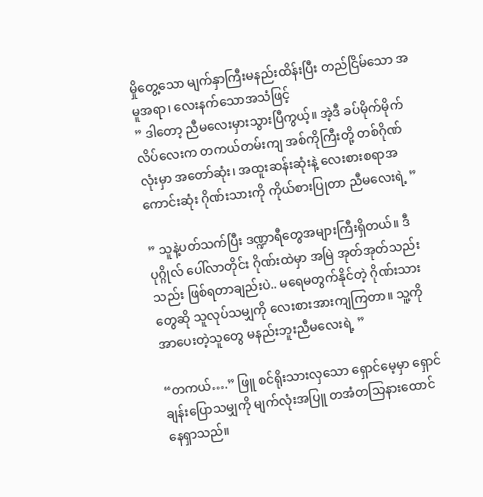မှိုတွေ့သော မျက်နှာကြီးမနည်းထိန်းပြီး တည်ငြိမ်သော အမူအရာ၊ လေးနက်သောအသံဖြင့်
” ဒါတော့ ညီမလေးမှားသွားပြီကွယ့်။ အဲ့ဒီ ခပ်မိုက်မိုက် လိပ်လေးက တကယ်တမ်းကျ အစ်ကိုကြီးတို့ တစ်ဂိုဏ်လုံးမှာ အတော်ဆုံး၊ အထူးဆန်းဆုံးနဲ့ လေးစားစရာအကောင်းဆုံး ဂိုဏ်းသားကို ကိုယ်စားပြုတာ ညီမလေးရဲ့ ”

” သူနဲ့ပတ်သက်ပြီး ဒဏ္ဍာရီတွေအများကြီးရှိတယ်။ ဒီပုဂ္ဂိုလ် ပေါ်လာတိုင်း ဂိုဏ်းထဲမှာ အမြဲ အုတ်အုတ်သည်းသည်း ဖြစ်ရတာချည်းပဲ.. မရေမတွက်နိုင်တဲ့ ဂိုဏ်းသားတွေဆို သူလုပ်သမျှကို လေးစားအားကျကြတာ။ သူ့ကိုအာပေးတဲ့သူတွေ မနည်းဘူးညီမလေးရဲ့ ”

“တကယ်….” ဖြူ စင်ရိုးသားလှသော ရှောင်မေ့မှာ ရှောင်ချန်းပြောသမျှကို မျက်လုံးအပြူ တအံတသြနားထောင်နေရှာသည်။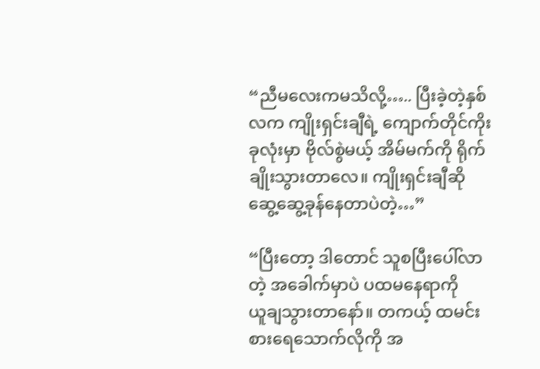“ညီမလေးကမသိလို့….. ပြီးခဲ့တဲ့နှစ်လက ကျိုးရှင်းချီရဲ့ ကျောက်တိုင်ကိုးခုလုံးမှာ ဗိုလ်စွဲမယ့် အိမ်မက်ကို ရိုက်ချိုးသွားတာလေ။ ကျိုးရှင်းချီဆို ဆွေ့ဆွေ့ခုန်နေတာပဲတဲ့…”

“ပြီးတော့ ဒါတောင် သူစပြီးပေါ်လာတဲ့ အခေါက်မှာပဲ ပထမနေရာကို
ယူချသွားတာနော်။ တကယ့် ထမင်းစားရေသောက်လိုကို အ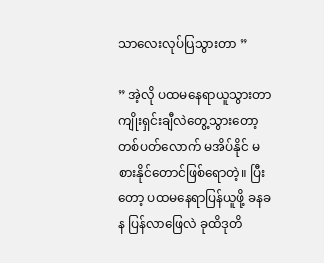သာလေးလုပ်ပြသွားတာ ”

” အဲ့လို ပထမနေရာယူသွားတာ ကျိုးရှင်းချီလဲတွေ့သွားတော့ တစ်ပတ်လောက် မအိပ်နိုင် မစားနိုင်တောင်ဖြစ်ရောတဲ့။ ပြီးတော့ ပထမနေရာပြန်ယူဖို့ ခနခန ပြန်လာဖြေလဲ ခုထိဒုတိ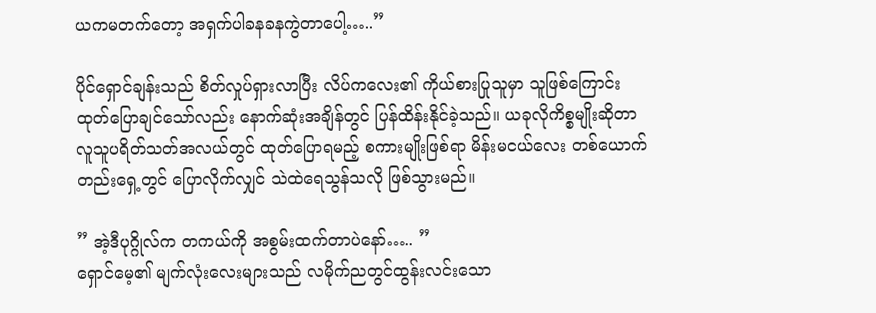ယကမတက်တော့ အရှက်ပါခနခနကွဲတာပေါ့…..”

ပိုင်ရှောင်ချန်းသည် စိတ်လှုပ်ရှားလာပြီး လိပ်ကလေး၏ ကိုယ်စားပြုသူမှာ သူဖြစ်ကြောင်းထုတ်ပြောချင်သော်လည်း နောက်ဆုံးအချိန်တွင် ပြန်ထိန်းနိုင်ခဲ့သည်။ ယခုလိုကိစ္စမျိုးဆိုတာ လူသူပရိတ်သတ်အလယ်တွင် ထုတ်ပြောရမည့် စကားမျိုးဖြစ်ရာ မိန်းမငယ်လေး တစ်ယောက်တည်းရှေ့တွင် ပြောလိုက်လျှင် သဲထဲရေသွန်သလို ဖြစ်သွားမည်။

” အဲ့ဒီပုဂ္ဂိုလ်က တကယ်ကို အစွမ်းထက်တာပဲနော်….. ”
ရှောင်မေ့၏ မျက်လုံးလေးများသည် လမိုက်ညတွင်ထွန်းလင်းသော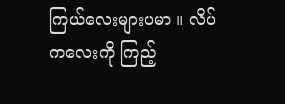ကြယ်လေးများပမာ ။ လိပ်ကလေးကို ကြည့်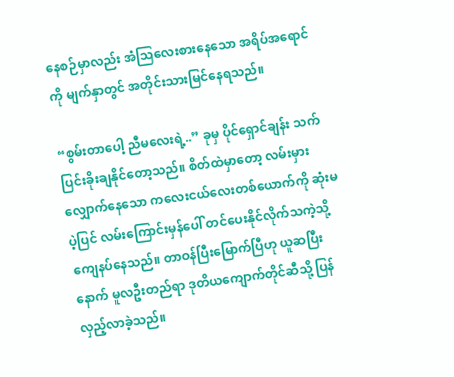နေစဉ်မှာလည်း အံသြလေးစားနေသော အရိပ်အရောင်ကို မျက်နှာတွင် အတိုင်းသားမြင်နေရသည်။

“စွမ်းတာပေါ့ ညီမလေးရဲ့..” ခုမှ ပိုင်ရှောင်ချန်း သက်ပြင်းခိုးချနိုင်တော့သည်။ စိတ်ထဲမှာတော့ လမ်းမှားလျှောက်နေသော ကလေးငယ်လေးတစ်ယောက်ကို ဆုံးမပဲ့ပြင် လမ်းကြောင်းမှန်ပေါ် တင်ပေးနိုင်လိုက်သကဲ့သို့ ကျေနပ်နေသည်။ တာဝန်ပြီးမြောက်ပြီဟု ယူဆပြီးနောက် မူလဦးတည်ရာ ဒုတိယကျောက်တိုင်ဆီသို့ ပြန်လှည့်လာခဲ့သည်။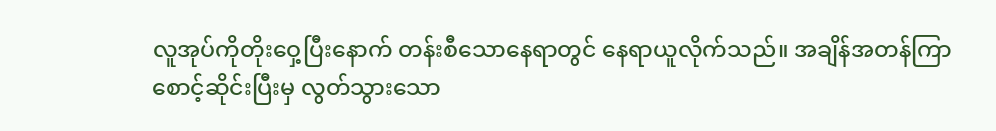လူအုပ်ကိုတိုးဝှေ့ပြီးနောက် တန်းစီသောနေရာတွင် နေရာယူလိုက်သည်။ အချိန်အတန်ကြာ စောင့်ဆိုင်းပြီးမှ လွတ်သွားသော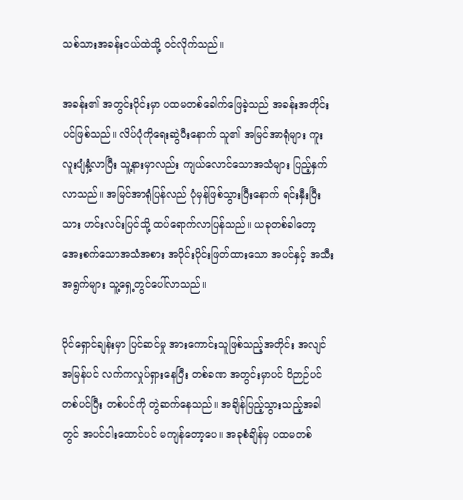သစ်သားအခန်းငယ်ထဲသို့ ဝင်လိုက်သည်။

အခန်း၏ အတွင်းပိုင်းမှာ ပထမတစ်ခေါက်ဖြေခဲ့သည် အခန်းအတိုင်းပင်ဖြစ်သည်။ လိပ်ပုံကိုရေးဆွဲပီးနောက် သူ၏ အမြင်အာရုံများ ကူးလူးပျံနှံ့လာပြီး သူ့နားမှာလည်း ကျယ်လောင်သောအသံများ ပြည့်နှက်လာသည်။ အမြင်အာရုံပြန်လည် ပုံမှန်ဖြစ်သွားပြီးနောက် ရင်းနှီးပြီးသား ဟင်းလင်းပြင်သို့ ထပ်ရောက်လာပြန်သည်။ ယခုတစ်ခါတော့ အေးစက်သောအသံအစား အပိုင်းပိုင်းဖြတ်ထားသော အပင်နှင့် အသီးအရွက်များ သူ့ရှေ့တွင်ပေါ်လာသည်။

ပိုင်ရှောင်ချန်းမှာ ပြင်ဆင်မှု အားကောင်းသူဖြစ်သည့်အတိုင်း အလျင်အမြန်ပင် လက်ကလှုပ်ရှားနေပြီး တစ်ခဏ အတွင်းမှာပင် ဝိဉာဉ်ပင်တစ်ပင်ပြီး တစ်ပင်ကို တွဲဆက်နေသည်။ အချိန်ပြည့်သွားသည့်အခါတွင် အပင်ငါးထောင်ပင် မကျန်တော့ပေ။ အခုစံချိန်မှ ပထမတစ်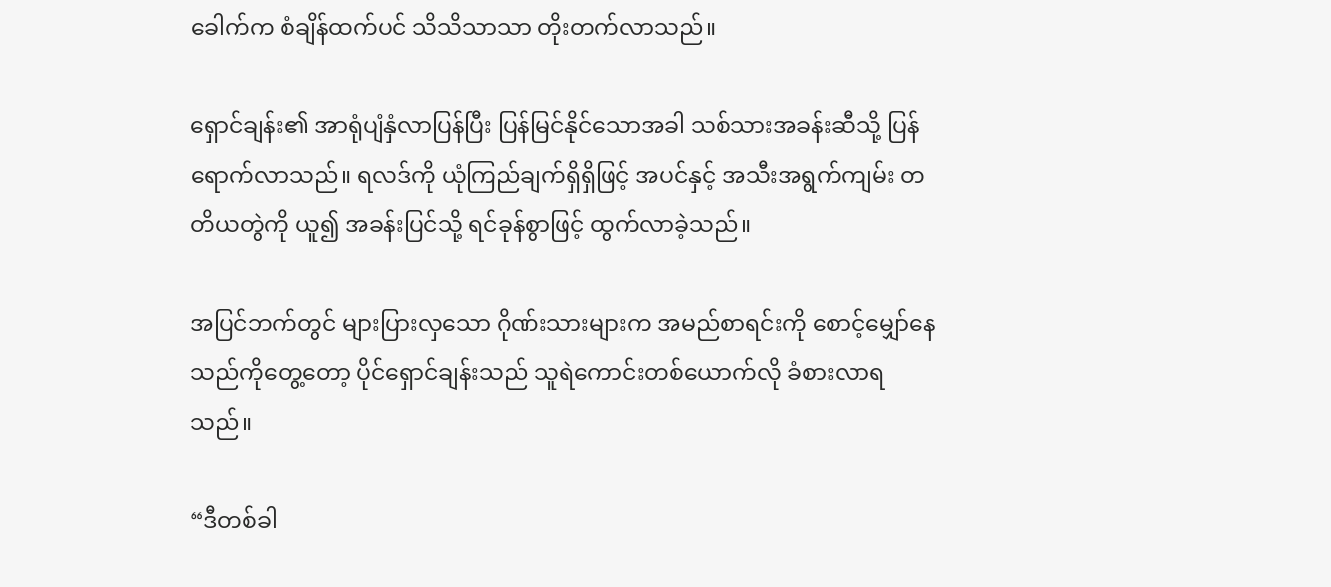ခေါက်က စံချိန်ထက်ပင် သိသိသာသာ တိုးတက်လာသည်။

ရှောင်ချန်း၏ အာရုံပျံနှံလာပြန်ပြီး ပြန်မြင်နိုင်သောအခါ သစ်သားအခန်းဆီသို့ ပြန်ရောက်လာသည်။ ရလဒ်ကို ယုံကြည်ချက်ရှိရှိဖြင့် အပင်နှင့် အသီးအရွက်ကျမ်း တတိယတွဲကို ယူ၍ အခန်းပြင်သို့ ရင်ခုန်စွာဖြင့် ထွက်လာခဲ့သည်။

အပြင်ဘက်တွင် များပြားလှသော ဂိုဏ်းသားများက အမည်စာရင်းကို စောင့်မျှော်နေသည်ကိုတွေ့တော့ ပိုင်ရှောင်ချန်းသည် သူရဲကောင်းတစ်ယောက်လို ခံစားလာရသည်။

“ဒီတစ်ခါ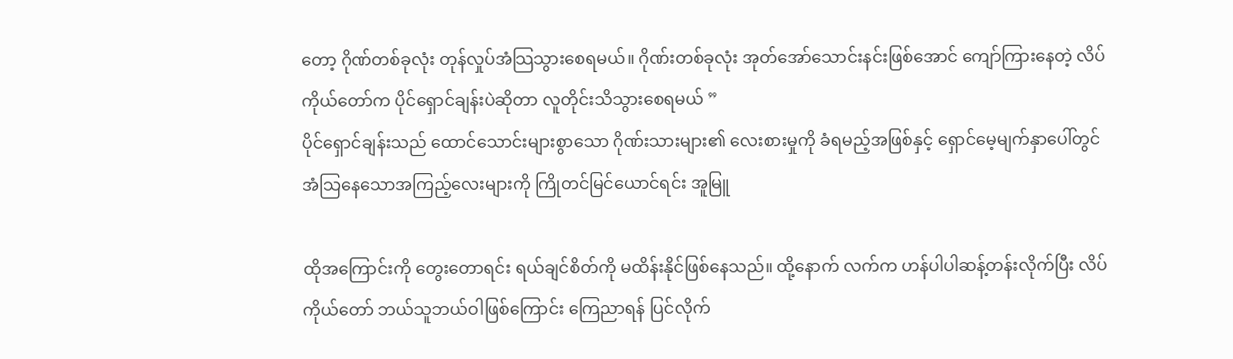တော့ ဂိုဏ်တစ်ခုလုံး တုန်လှုပ်အံသြသွားစေရမယ်။ ဂိုဏ်းတစ်ခုလုံး အုတ်အော်သောင်းနင်းဖြစ်အောင် ကျော်ကြားနေတဲ့ လိပ်ကိုယ်တော်က ပိုင်ရှောင်ချန်းပဲဆိုတာ လူတိုင်းသိသွားစေရမယ် ”
ပိုင်ရှောင်ချန်းသည် ထောင်သောင်းများစွာသော ဂိုဏ်းသားများ၏ လေးစားမှုကို ခံရမည့်အဖြစ်နှင့် ရှောင်မေ့မျက်နှာပေါ်တွင် အံသြနေသောအကြည့်လေးများကို ကြိုတင်မြင်ယောင်ရင်း အူမြူ

ထိုအကြောင်းကို တွေးတောရင်း ရယ်ချင်စိတ်ကို မထိန်းနိုင်ဖြစ်နေသည်။ ထို့နောက် လက်က ဟန်ပါပါဆန့်တန်းလိုက်ပြီး လိပ်ကိုယ်တော် ဘယ်သူဘယ်ဝါဖြစ်ကြောင်း ကြေညာရန် ပြင်လိုက်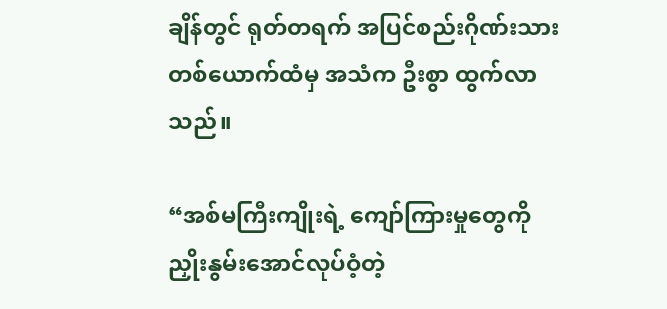ချိန်တွင် ရုတ်တရက် အပြင်စည်းဂိုဏ်းသား တစ်ယောက်ထံမှ အသံက ဦးစွာ ထွက်လာသည်။

“အစ်မကြီးကျိုးရဲ့ ကျော်ကြားမှုတွေကို ညှိုးနွမ်းအောင်လုပ်ဝံ့တဲ့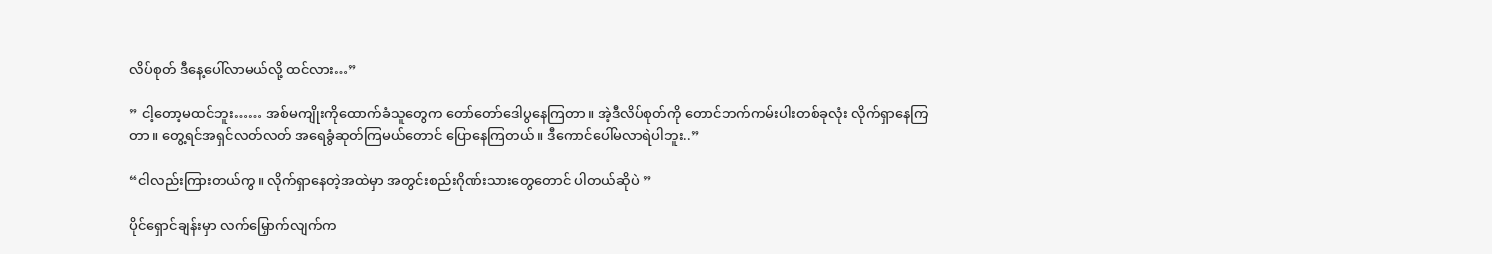လိပ်စုတ် ဒီနေ့ပေါ်လာမယ်လို့ ထင်လား…”

” ငါ့တော့မထင်ဘူး…… အစ်မကျိုးကိုထောက်ခံသူတွေက တော်တော်ဒေါပွနေကြတာ။ အဲ့ဒီလိပ်စုတ်ကို တောင်ဘက်ကမ်းပါးတစ်ခုလုံး လိုက်ရှာနေကြတာ။ တွေ့ရင်အရှင်လတ်လတ် အရေခွံဆုတ်ကြမယ်တောင် ပြောနေကြတယ်။ ဒီကောင်ပေါ်မလာရဲပါဘူး..”

“ငါလည်းကြားတယ်ကွ။ လိုက်ရှာနေတဲ့အထဲမှာ အတွင်းစည်းဂိုဏ်းသားတွေတောင် ပါတယ်ဆိုပဲ ”

ပိုင်ရှောင်ချန်းမှာ လက်မြှောက်လျက်က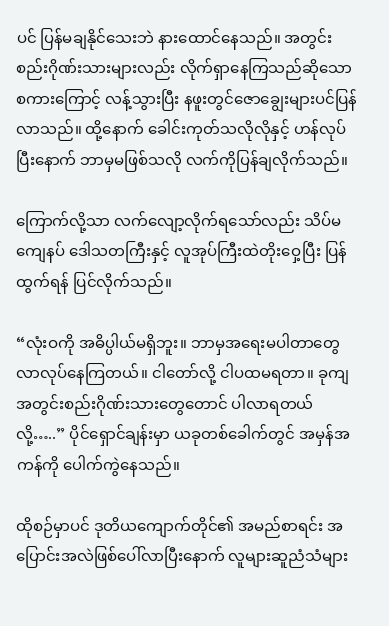ပင် ပြန်မချနိုင်သေးဘဲ နားထောင်နေသည်။ အတွင်းစည်းဂိုဏ်းသားများလည်း လိုက်ရှာနေကြသည်ဆိုသော စကားကြောင့် လန့်သွားပြီး နဖူးတွင်ဇောချွေးများပင်ပြန်လာသည်။ ထို့နောက် ခေါင်းကုတ်သလိုလိုနှင့် ဟန်လုပ်ပြီးနောက် ဘာမှမဖြစ်သလို လက်ကိုပြန်ချလိုက်သည်။

ကြောက်လို့သာ လက်လျော့လိုက်ရသော်လည်း သိပ်မကျေနပ် ဒေါသတကြီးနှင့် လူအုပ်ကြီးထဲတိုးဝှေ့ပြီး ပြန်ထွက်ရန် ပြင်လိုက်သည်။

“လုံးဝကို အဓိပ္ပါယ်မရှိဘူး။ ဘာမှအရေးမပါတာတွေ လာလုပ်နေကြတယ်။ ငါတော်လို့ ငါပထမရတာ။ ခုကျ အတွင်းစည်းဂိုဏ်းသားတွေတောင် ပါလာရတယ်လို့…..” ပိုင်ရှောင်ချန်းမှာ ယခုတစ်ခေါက်တွင် အမှန်အကန်ကို ပေါက်ကွဲနေသည်။

ထိုစဉ်မှာပင် ဒုတိယကျောက်တိုင်၏ အမည်စာရင်း အပြောင်းအလဲဖြစ်ပေါ်လာပြီးနောက် လူများဆူညံသံများ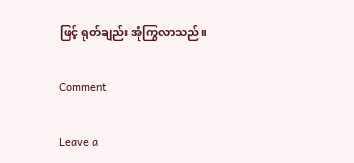ဖြင့် ရုတ်ချည်း အုံကြွလာသည်။

Comment

Leave a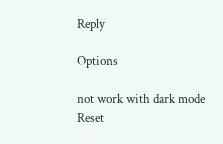Reply

Options

not work with dark mode
Reset